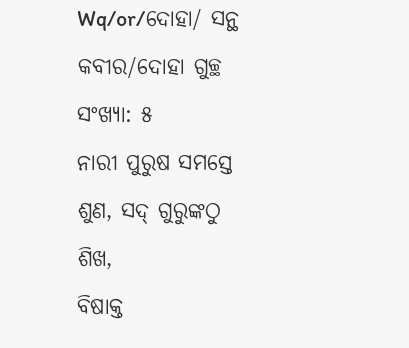Wq/or/ଦୋହା/ ସନ୍ଥ କବୀର/ଦୋହା ଗୁଚ୍ଛ ସଂଖ୍ୟା: ୫
ନାରୀ ପୁରୁଷ ସମସ୍ତେ ଶୁଣ, ସଦ୍ ଗୁରୁଙ୍କଠୁ ଶିଖ,
ବିଷାକ୍ତ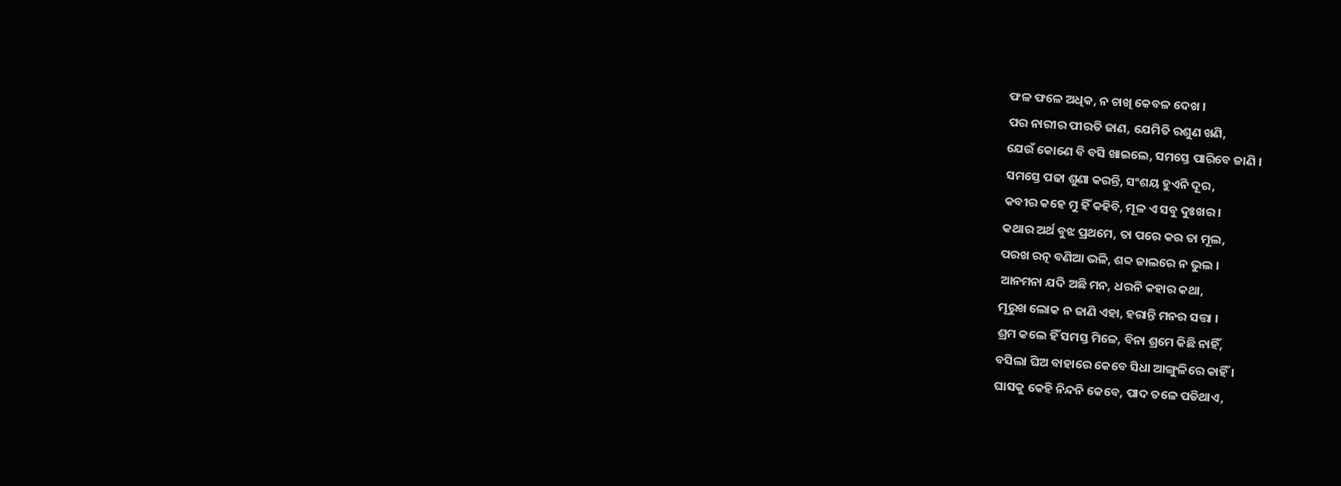ଫଳ ଫଳେ ଅଧିକ, ନ ଚାଖି କେବଳ ଦେଖ ।
ପର ନାରୀର ପୀରତି ଜାଣ, ଯେମିତି ରଶୁଣ ଖଣି,
ଯେଉଁ କୋଣେ ବି ବସି ଖାଇଲେ, ସମସ୍ତେ ପାରିବେ ଜାଣି ।
ସମସ୍ତେ ପଢା ଶୁଣା କରନ୍ତି, ସଂଶୟ ହୁଏନି ଦୂର,
କବୀର କହେ ମୁ ହିଁ କହିବି, ମୂଳ ଏ ସବୁ ଦୁଃଖର ।
କଥାର ଅର୍ଥ ବୁଝ ପ୍ରଥମେ, ତା ପରେ କର ତା ମୂଲ,
ପରଖ ରତ୍ନ ବଣିଆ ଭଳି, ଶବ୍ଦ ଜାଲରେ ନ ଭୁଲ ।
ଆନମନା ଯଦି ଅଛି ମନ, ଧରନି କହାର କଥା,
ମୂରୁଖ ଲୋକ ନ ଜାଣି ଏହା, ହରାନ୍ତି ମନର ସତ୍ତା ।
ଶ୍ରମ କଲେ ହିଁ ସମସ୍ତ ମିଳେ, ବିନା ଶ୍ରମେ କିଛି ନାହିଁ,
ବସିଲା ଘିଅ ବାହାରେ କେବେ ସିଧା ଆଙ୍ଗୁଳିରେ କାହିଁ ।
ଘାସକୁ କେହି ନିନ୍ଦନି କେବେ, ପାଦ ତଳେ ପଡିଥାଏ,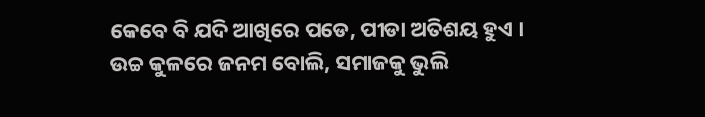କେବେ ବି ଯଦି ଆଖିରେ ପଡେ, ପୀଡା ଅତିଶୟ ହୁଏ ।
ଉଚ୍ଚ କୁଳରେ ଜନମ ବୋଲି, ସମାଜକୁ ଭୁଲି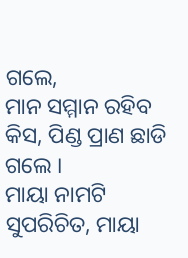ଗଲେ,
ମାନ ସମ୍ମାନ ରହିବ କିସ, ପିଣ୍ଡ ପ୍ରାଣ ଛାଡି ଗଲେ ।
ମାୟା ନାମଟି ସୁପରିଚିତ, ମାୟା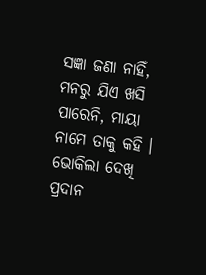ସଜ୍ଞା ଜଣା ନାହିଁ,
ମନରୁ ଯିଏ ଖସି ପାରେନି, ମାୟା ନାମେ ତାକୁ କହି ।
ଭୋକିଲା ଦେଖି ପ୍ରଦାନ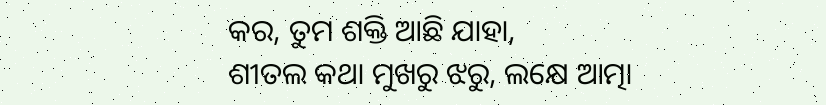କର, ତୁମ ଶକ୍ତି ଆଛି ଯାହା,
ଶୀତଲ କଥା ମୁଖରୁ ଝରୁ, ଲକ୍ଷେ ଆତ୍ମା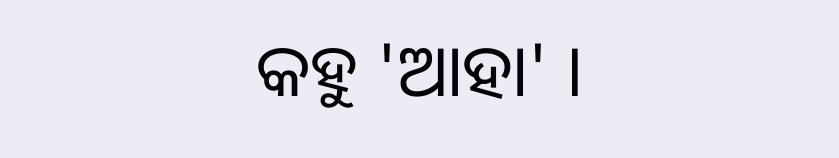କହୁ 'ଆହା' ।